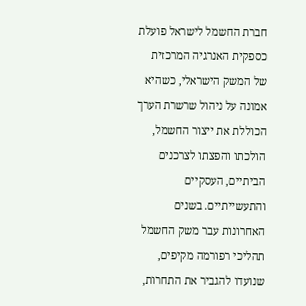חברת החשמל לישראל פועלת כספקית האנרגיה המרכזית של המשק הישראלי, כשהיא אמונה על ניהול שרשרת הערך הכוללת את ייצור החשמל, הולכתו והפצתו לצרכנים הביתיים, העסקיים והתעשייתיים. בשנים האחרונות עבר משק החשמל תהליכי רפורמה מקיפים, שנועדו להגביר את התחרות,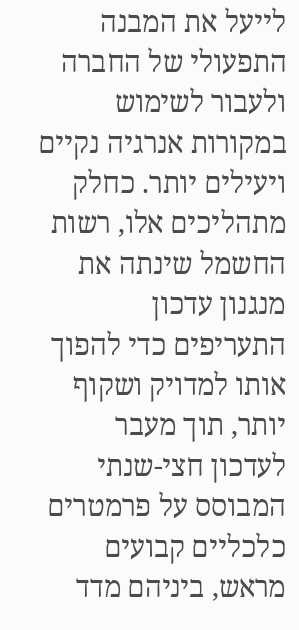לייעל את המבנה התפעולי של החברה ולעבור לשימוש במקורות אנרגיה נקיים ויעילים יותר. כחלק מתהליכים אלו, רשות החשמל שינתה את מנגנון עדכון התעריפים כדי להפוך אותו למדויק ושקוף יותר, תוך מעבר לעדכון חצי-שנתי המבוסס על פרמטרים כלכליים קבועים מראש, ביניהם מדד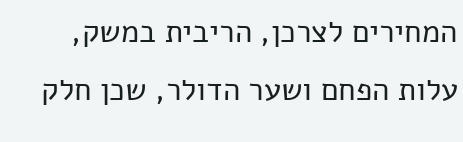המחירים לצרכן, הריבית במשק, עלות הפחם ושער הדולר, שכן חלק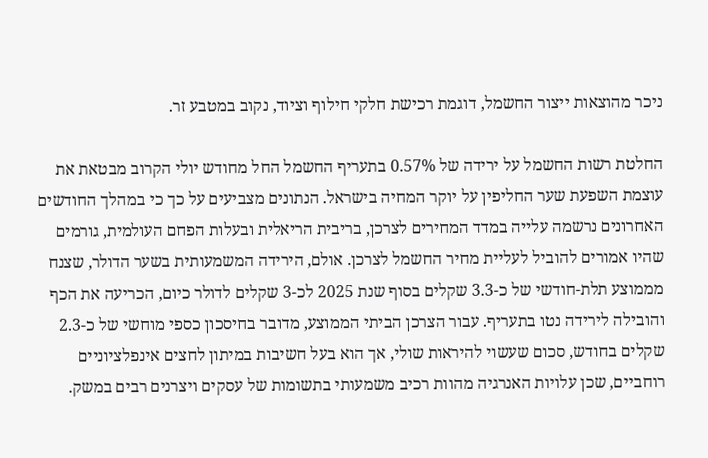ניכר מהוצאות ייצור החשמל, דוגמת רכישת חלקי חילוף וציוד, נקוב במטבע זר.

החלטת רשות החשמל על ירידה של 0.57% בתעריף החשמל החל מחודש יולי הקרוב מבטאת את עוצמת השפעת שער החליפין על יוקר המחיה בישראל. הנתונים מצביעים על כך כי במהלך החודשים האחרונים נרשמה עלייה במדד המחירים לצרכן, בריבית הריאלית ובעלות הפחם העולמית, גורמים שהיו אמורים להוביל לעליית מחיר החשמל לצרכן. אולם, הירידה המשמעותית בשער הדולר, שצנח מממוצע תלת-חודשי של כ-3.3 שקלים בסוף שנת 2025 לכ-3 שקלים לדולר כיום, הכריעה את הכף והובילה לירידה נטו בתעריף. עבור הצרכן הביתי הממוצע, מדובר בחיסכון כספי מוחשי של כ-2.3 שקלים בחודש, סכום שעשוי להיראות שולי, אך הוא בעל חשיבות במיתון לחצים אינפלציוניים רוחביים, שכן עלויות האנרגיה מהוות רכיב משמעותי בתשומות של עסקים ויצרנים רבים במשק.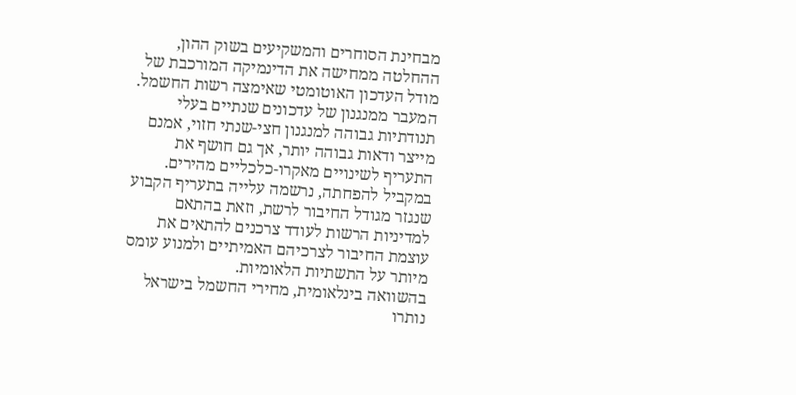מבחינת הסוחרים והמשקיעים בשוק ההון, ההחלטה ממחישה את הדינמיקה המורכבת של מודל העדכון האוטומטי שאימצה רשות החשמל. המעבר ממנגנון של עדכונים שנתיים בעלי תנודתיות גבוהה למנגנון חצי-שנתי חזוי, אמנם מייצר ודאות גבוהה יותר, אך גם חושף את התעריף לשינויים מאקרו-כלכליים מהירים. במקביל להפחתה, נרשמה עלייה בתעריף הקבוע שנגזר מגודל החיבור לרשת, וזאת בהתאם למדיניות הרשות לעודד צרכנים להתאים את עוצמת החיבור לצרכיהם האמיתיים ולמנוע עומס מיותר על התשתיות הלאומיות.
בהשוואה בינלאומית, מחירי החשמל בישראל נותרו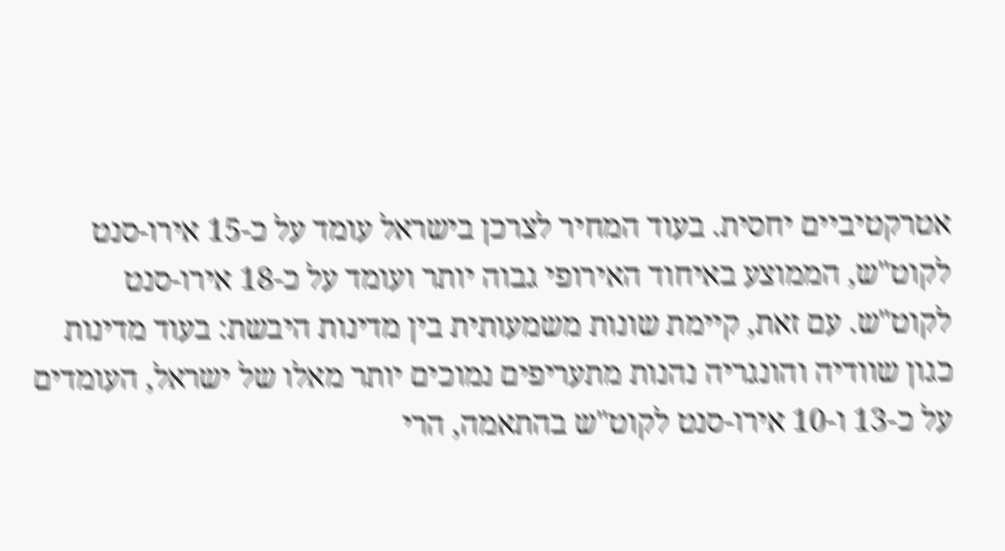אטרקטיביים יחסית. בעוד המחיר לצרכן בישראל עומד על כ-15 אירו-סנט לקוט"ש, הממוצע באיחוד האירופי גבוה יותר ועומד על כ-18 אירו-סנט לקוט"ש. עם זאת, קיימת שונות משמעותית בין מדינות היבשת: בעוד מדינות כגון שוודיה והונגריה נהנות מתעריפים נמוכים יותר מאלו של ישראל, העומדים על כ-13 ו-10 אירו-סנט לקוט"ש בהתאמה, הרי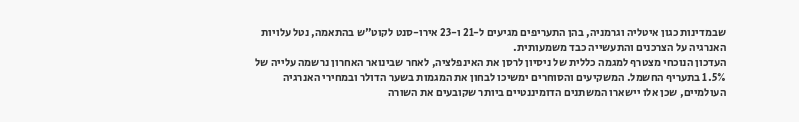שבמדינות כגון איטליה וגרמניה, בהן התעריפים מגיעים ל-21 ו-23 אירו-סנט לקוט"ש בהתאמה, נטל עלויות האנרגיה על הצרכנים והתעשייה כבד משמעותית.
העדכון הנוכחי מצטרף למגמה כללית של ניסיון לרסן את האינפלציה, לאחר שבינואר האחרון נרשמה עלייה של 1.5% בתעריף החשמל. המשקיעים והסוחרים ימשיכו לבחון את המגמות בשער הדולר ובמחירי האנרגיה העולמיים, שכן אלו יישארו המשתנים הדומיננטיים ביותר שקובעים את השורה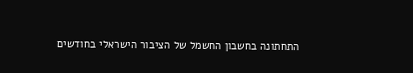התחתונה בחשבון החשמל של הציבור הישראלי בחודשים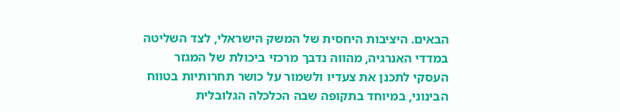הבאים. היציבות היחסית של המשק הישראלי, לצד השליטה במדדי האנרגיה, מהווה נדבך מרכזי ביכולת של המגזר העסקי לתכנן את צעדיו ולשמור על כושר תחרותיות בטווח הבינוני, במיוחד בתקופה שבה הכלכלה הגלובלית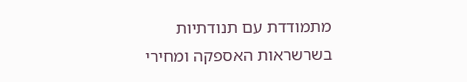מתמודדת עם תנודתיות בשרשראות האספקה ומחירי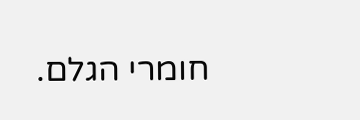חומרי הגלם.